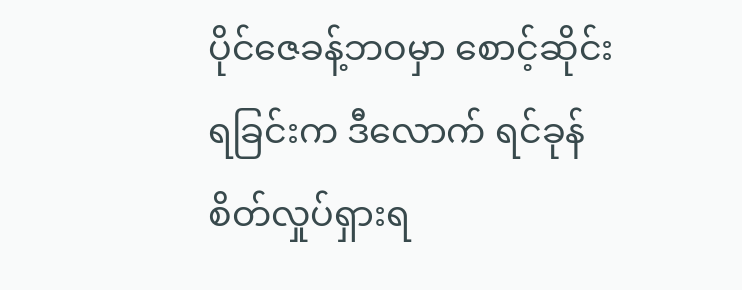ပိုင်ဇေခန့်ဘဝမှာ စောင့်ဆိုင်းရခြင်းက ဒီလောက် ရင်ခုန်စိတ်လှုပ်ရှားရ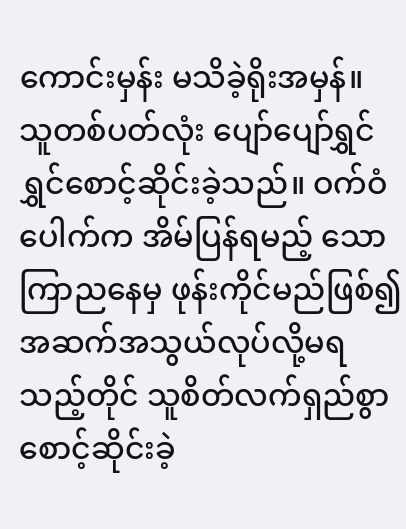ကောင်းမှန်း မသိခဲ့ရိုးအမှန်။
သူတစ်ပတ်လုံး ပျော်ပျော်ရွှင်ရွှင်စောင့်ဆိုင်းခဲ့သည်။ ဝက်ဝံပေါက်က အိမ်ပြန်ရမည့် သောကြာညနေမှ ဖုန်းကိုင်မည်ဖြစ်၍ အဆက်အသွယ်လုပ်လို့မရသည့်တိုင် သူစိတ်လက်ရှည်စွာ စောင့်ဆိုင်းခဲ့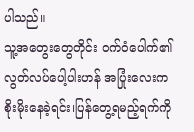ပါသည်။
သူ့အတွေးတွေတိုင်း ဝက်ဝံပေါက်၏ လွတ်လပ်ပေါ့ပါးဟန် အပြုံးလေးက စိုးမိုးနေခဲ့ရင်း၊ပြန်တွေ့ရမည့်ရက်ကို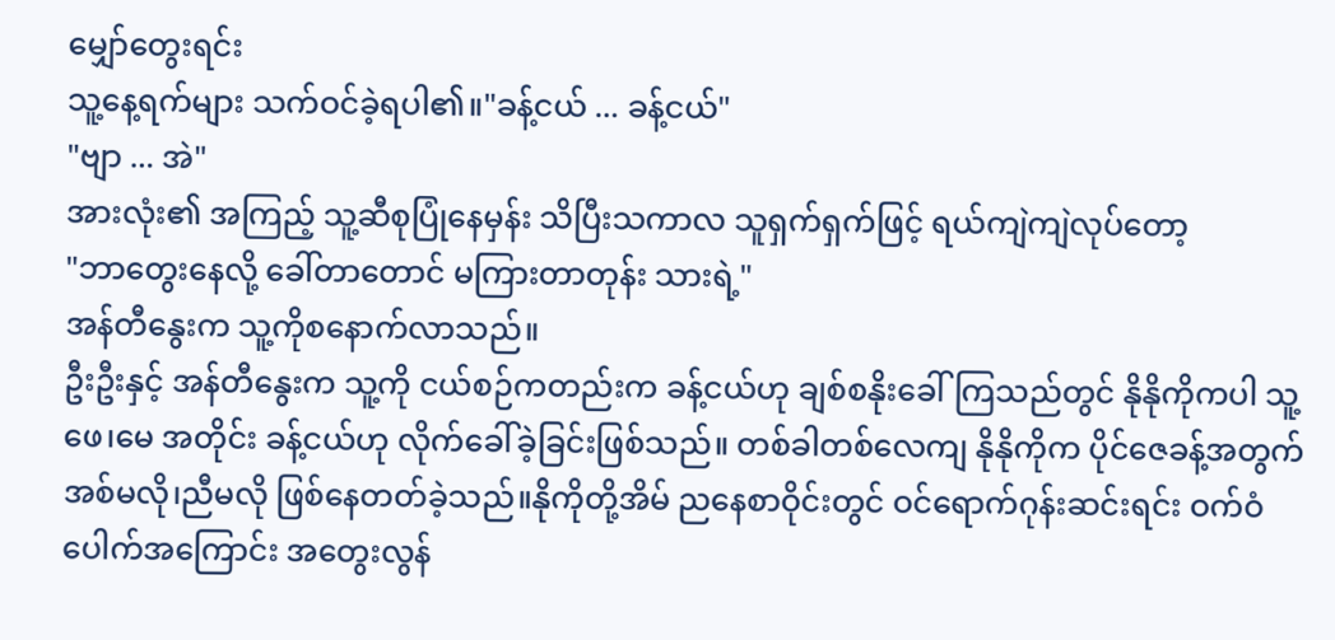မျှော်တွေးရင်း
သူ့နေ့ရက်များ သက်ဝင်ခဲ့ရပါ၏။"ခန့်ငယ် ... ခန့်ငယ်"
"ဗျာ ... အဲ"
အားလုံး၏ အကြည့် သူ့ဆီစုပြုံနေမှန်း သိပြီးသကာလ သူရှက်ရှက်ဖြင့် ရယ်ကျဲကျဲလုပ်တော့
"ဘာတွေးနေလို့ ခေါ်တာတောင် မကြားတာတုန်း သားရဲ့"
အန်တီနွေးက သူ့ကိုစနောက်လာသည်။
ဦးဦးနှင့် အန်တီနွေးက သူ့ကို ငယ်စဉ်ကတည်းက ခန့်ငယ်ဟု ချစ်စနိုးခေါ်ကြသည်တွင် နိုနိုကိုကပါ သူ့ဖေ၊မေ အတိုင်း ခန့်ငယ်ဟု လိုက်ခေါ်ခဲ့ခြင်းဖြစ်သည်။ တစ်ခါတစ်လေကျ နိုနိုကိုက ပိုင်ဇေခန့်အတွက် အစ်မလို၊ညီမလို ဖြစ်နေတတ်ခဲ့သည်။နိုကိုတို့အိမ် ညနေစာဝိုင်းတွင် ဝင်ရောက်ဂုန်းဆင်းရင်း ဝက်ဝံပေါက်အကြောင်း အတွေးလွန်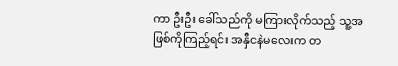ကာ ဦးဦး ခေါ်သည်ကို မကြားလိုက်သည့် သူ့အဖြစ်ကိုကြည့်ရင်း အနှီငနဲမလေးက တ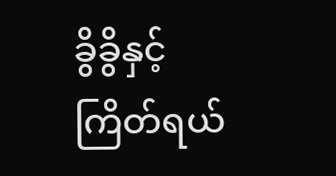ခွိခွိနှင့် ကြိတ်ရယ်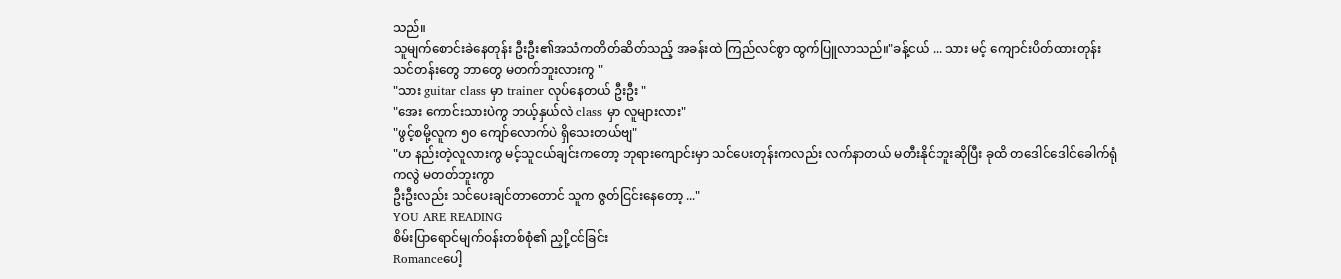သည်။
သူမျက်စောင်းခဲနေတုန်း ဦးဦး၏အသံကတိတ်ဆိတ်သည့် အခန်းထဲ ကြည်လင်စွာ ထွက်ပြူလာသည်။"ခန့်ငယ် ... သား မင့် ကျောင်းပိတ်ထားတုန်း သင်တန်းတွေ ဘာတွေ မတက်ဘူးလားကွ "
"သား guitar class မှာ trainer လုပ်နေတယ် ဦးဦး "
"အေး ကောင်းသားပဲကွ ဘယ့်နှယ်လဲ class မှာ လူများလား"
"ဖွင့်စမို့လူက ၅၀ ကျော်လောက်ပဲ ရှိသေးတယ်ဗျ"
"ဟ နည်းတဲ့လူလားကွ မင့်သူငယ်ချင်းကတော့ ဘုရားကျောင်းမှာ သင်ပေးတုန်းကလည်း လက်နာတယ် မတီးနိုင်ဘူးဆိုပြီး ခုထိ တဒေါင်ဒေါင်ခေါက်ရုံကလွဲ မတတ်ဘူးကွာ
ဦးဦးလည်း သင်ပေးချင်တာတောင် သူက ဇွတ်ငြင်းနေတော့ ..."
YOU ARE READING
စိမ်းပြာရောင်မျက်ဝန်းတစ်စုံ၏ ညှို့ငင်ခြင်း
Romanceပေါ့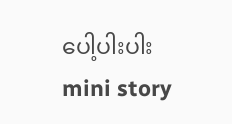ပေါ့ပါးပါး mini story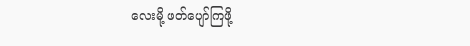လေးမို့ ဖတ်ပျော်ကြဖို့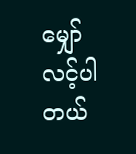မျှော်လင့်ပါတယ်